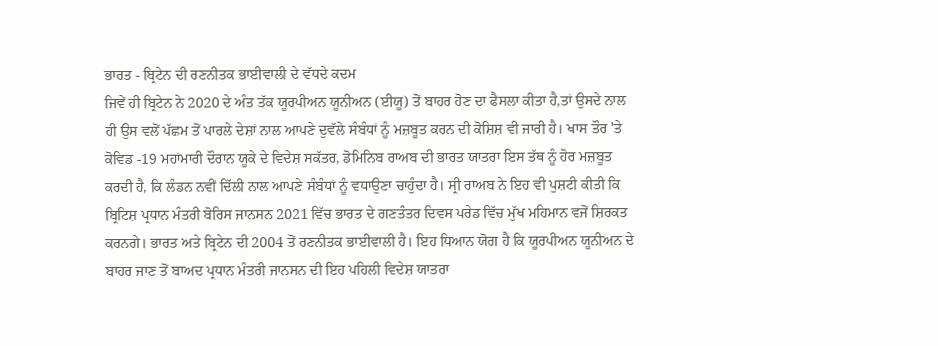ਭਾਰਤ - ਬ੍ਰਿਟੇਨ ਦੀ ਰਣਨੀਤਕ ਭਾਈਵਾਲੀ ਦੇ ਵੱਧਦੇ ਕਦਮ
ਜਿਵੇਂ ਹੀ ਬ੍ਰਿਟੇਨ ਨੇ 2020 ਦੇ ਅੰਤ ਤੱਕ ਯੂਰਪੀਅਨ ਯੂਨੀਅਨ (ਈਯੂ) ਤੋਂ ਬਾਹਰ ਹੋਣ ਦਾ ਫੈਸਲਾ ਕੀਤਾ ਹੈ,ਤਾਂ ਉਸਦੇ ਨਾਲ ਹੀ ਉਸ ਵਲੋਂ ਪੱਛਮ ਤੋਂ ਪਾਰਲੇ ਦੇਸ਼ਾਂ ਨਾਲ ਆਪਣੇ ਦੁਵੱਲੇ ਸੰਬੰਧਾਂ ਨੂੰ ਮਜ਼ਬੂਤ ਕਰਨ ਦੀ ਕੋਸ਼ਿਸ਼ ਵੀ ਜਾਰੀ ਹੈ। ਖਾਸ ਤੌਰ 'ਤੇ ਕੋਵਿਡ -19 ਮਹਾਂਮਾਰੀ ਦੌਰਾਨ ਯੂਕੇ ਦੇ ਵਿਦੇਸ਼ ਸਕੱਤਰ, ਡੋਮਿਨਿਬ ਰਾਅਬ ਦੀ ਭਾਰਤ ਯਾਤਰਾ ਇਸ ਤੱਥ ਨੂੰ ਹੋਰ ਮਜ਼ਬੂਤ ਕਰਦੀ ਹੈ, ਕਿ ਲੰਡਨ ਨਵੀਂ ਦਿੱਲੀ ਨਾਲ ਆਪਣੇ ਸੰਬੰਧਾਂ ਨੂੰ ਵਧਾਉਣਾ ਚਾਹੁੰਦਾ ਹੈ। ਸ੍ਰੀ ਰਾਅਬ ਨੇ ਇਹ ਵੀ ਪੁਸ਼ਟੀ ਕੀਤੀ ਕਿ ਬ੍ਰਿਟਿਸ਼ ਪ੍ਰਧਾਨ ਮੰਤਰੀ ਬੋਰਿਸ ਜਾਨਸਨ 2021 ਵਿੱਚ ਭਾਰਤ ਦੇ ਗਣਤੰਤਰ ਦਿਵਸ ਪਰੇਡ ਵਿੱਚ ਮੁੱਖ ਮਹਿਮਾਨ ਵਜੋਂ ਸ਼ਿਰਕਤ ਕਰਨਗੇ। ਭਾਰਤ ਅਤੇ ਬ੍ਰਿਟੇਨ ਦੀ 2004 ਤੋਂ ਰਣਨੀਤਕ ਭਾਈਵਾਲੀ ਹੈ। ਇਹ ਧਿਆਨ ਯੋਗ ਹੈ ਕਿ ਯੂਰਪੀਅਨ ਯੂਨੀਅਨ ਦੇ ਬਾਹਰ ਜਾਣ ਤੋਂ ਬਾਅਦ ਪ੍ਰਧਾਨ ਮੰਤਰੀ ਜਾਨਸਨ ਦੀ ਇਹ ਪਹਿਲੀ ਵਿਦੇਸ਼ ਯਾਤਰਾ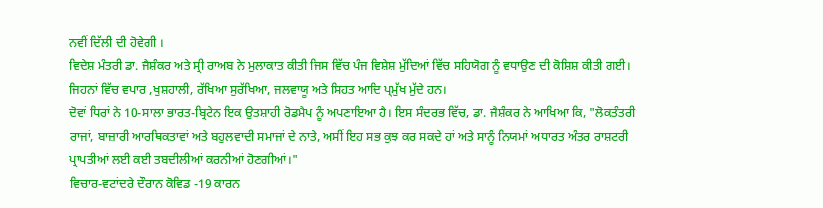ਨਵੀਂ ਦਿੱਲੀ ਦੀ ਹੋਵੇਗੀ ।
ਵਿਦੇਸ਼ ਮੰਤਰੀ ਡਾ. ਜੈਸ਼ੰਕਰ ਅਤੇ ਸ੍ਰੀ ਰਾਅਬ ਨੇ ਮੁਲਾਕਾਤ ਕੀਤੀ ਜਿਸ ਵਿੱਚ ਪੰਜ ਵਿਸ਼ੇਸ਼ ਮੁੱਦਿਆਂ ਵਿੱਚ ਸਹਿਯੋਗ ਨੂੰ ਵਧਾਉਣ ਦੀ ਕੋਸ਼ਿਸ਼ ਕੀਤੀ ਗਈ। ਜਿਹਨਾਂ ਵਿੱਚ ਵਪਾਰ ,ਖੁਸ਼ਹਾਲੀ, ਰੱਖਿਆ ਸੁਰੱਖਿਆ, ਜਲਵਾਯੂ ਅਤੇ ਸਿਹਤ ਆਦਿ ਪ੍ਮੁੱਖ ਮੁੱਦੇ ਹਨ।
ਦੋਵਾਂ ਧਿਰਾਂ ਨੇ 10-ਸਾਲਾ ਭਾਰਤ-ਬ੍ਰਿਟੇਨ ਇਕ ਉਤਸ਼ਾਹੀ ਰੋਡਮੈਪ ਨੂੰ ਅਪਣਾਇਆ ਹੈ। ਇਸ ਸੰਦਰਭ ਵਿੱਚ, ਡਾ. ਜੈਸ਼ੰਕਰ ਨੇ ਆਖਿਆ ਕਿ, "ਲੋਕਤੰਤਰੀ ਰਾਜਾਂ, ਬਾਜ਼ਾਰੀ ਆਰਥਿਕਤਾਵਾਂ ਅਤੇ ਬਹੁਲਵਾਦੀ ਸਮਾਜਾਂ ਦੇ ਨਾਤੇ, ਅਸੀਂ ਇਹ ਸਭ ਕੁਝ ਕਰ ਸਕਦੇ ਹਾਂ ਅਤੇ ਸਾਨੂੰ ਨਿਯਮਾਂ ਅਧਾਰਤ ਅੰਤਰ ਰਾਸ਼ਟਰੀ ਪ੍ਰਾਪਤੀਆਂ ਲਈ ਕਈ ਤਬਦੀਲੀਆਂ ਕਰਨੀਆਂ ਹੋਣਗੀਆਂ।"
ਵਿਚਾਰ-ਵਟਾਂਦਰੇ ਦੌਰਾਨ ਕੋਵਿਡ -19 ਕਾਰਨ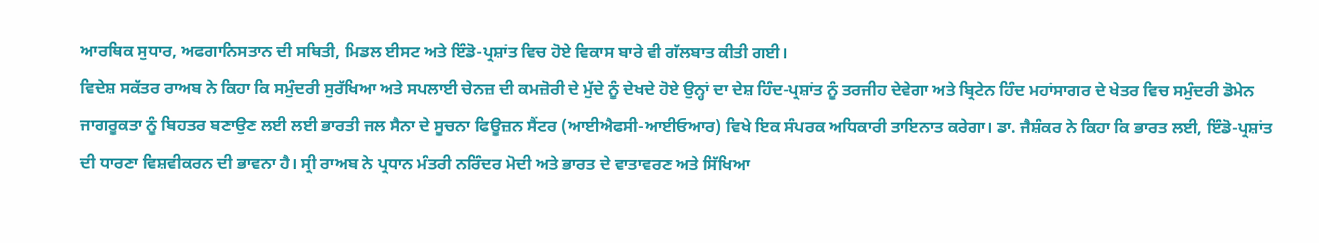ਆਰਥਿਕ ਸੁਧਾਰ, ਅਫਗਾਨਿਸਤਾਨ ਦੀ ਸਥਿਤੀ, ਮਿਡਲ ਈਸਟ ਅਤੇ ਇੰਡੋ-ਪ੍ਰਸ਼ਾਂਤ ਵਿਚ ਹੋਏ ਵਿਕਾਸ ਬਾਰੇ ਵੀ ਗੱਲਬਾਤ ਕੀਤੀ ਗਈ।
ਵਿਦੇਸ਼ ਸਕੱਤਰ ਰਾਅਬ ਨੇ ਕਿਹਾ ਕਿ ਸਮੁੰਦਰੀ ਸੁਰੱਖਿਆ ਅਤੇ ਸਪਲਾਈ ਚੇਨਜ਼ ਦੀ ਕਮਜ਼ੋਰੀ ਦੇ ਮੁੱਦੇ ਨੂੰ ਦੇਖਦੇ ਹੋਏ ਉਨ੍ਹਾਂ ਦਾ ਦੇਸ਼ ਹਿੰਦ-ਪ੍ਰਸ਼ਾਂਤ ਨੂੰ ਤਰਜੀਹ ਦੇਵੇਗਾ ਅਤੇ ਬ੍ਰਿਟੇਨ ਹਿੰਦ ਮਹਾਂਸਾਗਰ ਦੇ ਖੇਤਰ ਵਿਚ ਸਮੁੰਦਰੀ ਡੋਮੇਨ ਜਾਗਰੂਕਤਾ ਨੂੰ ਬਿਹਤਰ ਬਣਾਉਣ ਲਈ ਲਈ ਭਾਰਤੀ ਜਲ ਸੈਨਾ ਦੇ ਸੂਚਨਾ ਫਿਊਜ਼ਨ ਸੈਂਟਰ (ਆਈਐਫਸੀ-ਆਈਓਆਰ) ਵਿਖੇ ਇਕ ਸੰਪਰਕ ਅਧਿਕਾਰੀ ਤਾਇਨਾਤ ਕਰੇਗਾ। ਡਾ. ਜੈਸ਼ੰਕਰ ਨੇ ਕਿਹਾ ਕਿ ਭਾਰਤ ਲਈ, ਇੰਡੋ-ਪ੍ਰਸ਼ਾਂਤ ਦੀ ਧਾਰਣਾ ਵਿਸ਼ਵੀਕਰਨ ਦੀ ਭਾਵਨਾ ਹੈ। ਸ੍ਰੀ ਰਾਅਬ ਨੇ ਪ੍ਰਧਾਨ ਮੰਤਰੀ ਨਰਿੰਦਰ ਮੋਦੀ ਅਤੇ ਭਾਰਤ ਦੇ ਵਾਤਾਵਰਣ ਅਤੇ ਸਿੱਖਿਆ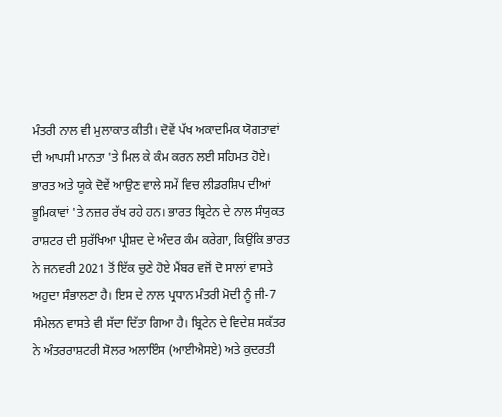ਮੰਤਰੀ ਨਾਲ ਵੀ ਮੁਲਾਕਾਤ ਕੀਤੀ। ਦੋਵੇਂ ਪੱਖ ਅਕਾਦਮਿਕ ਯੋਗਤਾਵਾਂ ਦੀ ਆਪਸੀ ਮਾਨਤਾ 'ਤੇ ਮਿਲ ਕੇ ਕੰਮ ਕਰਨ ਲਈ ਸਹਿਮਤ ਹੋਏ।
ਭਾਰਤ ਅਤੇ ਯੂਕੇ ਦੋਵੇਂ ਆਉਣ ਵਾਲੇ ਸਮੇਂ ਵਿਚ ਲੀਡਰਸ਼ਿਪ ਦੀਆਂ ਭੂਮਿਕਾਵਾਂ 'ਤੇ ਨਜ਼ਰ ਰੱਖ ਰਹੇ ਹਨ। ਭਾਰਤ ਬ੍ਰਿਟੇਨ ਦੇ ਨਾਲ ਸੰਯੁਕਤ ਰਾਸ਼ਟਰ ਦੀ ਸੁਰੱਖਿਆ ਪ੍ਰੀਸ਼ਦ ਦੇ ਅੰਦਰ ਕੰਮ ਕਰੇਗਾ, ਕਿਉਂਕਿ ਭਾਰਤ ਨੇ ਜਨਵਰੀ 2021 ਤੋਂ ਇੱਕ ਚੁਣੇ ਹੋਏ ਮੈਂਬਰ ਵਜੋਂ ਦੋ ਸਾਲਾਂ ਵਾਸਤੇ ਅਹੁਦਾ ਸੰਭਾਲਣਾ ਹੈ। ਇਸ ਦੇ ਨਾਲ ਪ੍ਰਧਾਨ ਮੰਤਰੀ ਮੋਦੀ ਨੂੰ ਜੀ-7 ਸੰਮੇਲਨ ਵਾਸਤੇ ਵੀ ਸੱਦਾ ਦਿੱਤਾ ਗਿਆ ਹੈ। ਬ੍ਰਿਟੇਨ ਦੇ ਵਿਦੇਸ਼ ਸਕੱਤਰ ਨੇ ਅੰਤਰਰਾਸ਼ਟਰੀ ਸੋਲਰ ਅਲਾਇੰਸ (ਆਈਐਸਏ) ਅਤੇ ਕੁਦਰਤੀ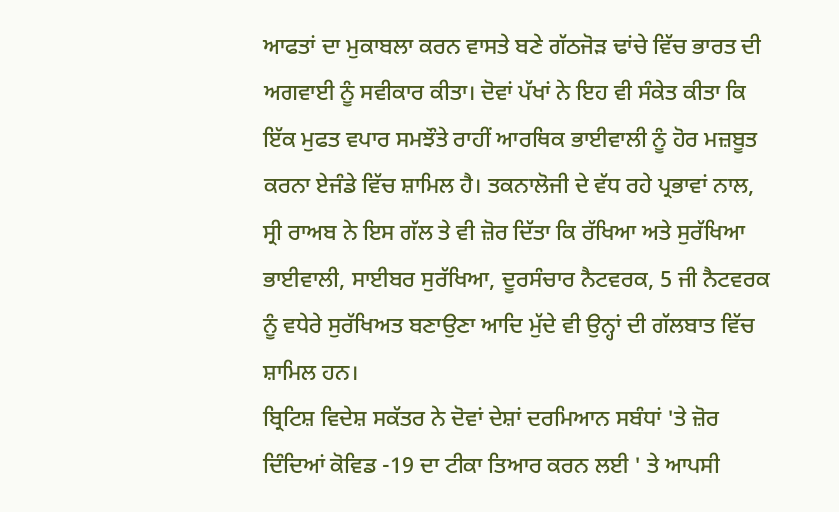ਆਫਤਾਂ ਦਾ ਮੁਕਾਬਲਾ ਕਰਨ ਵਾਸਤੇ ਬਣੇ ਗੱਠਜੋੜ ਢਾਂਚੇ ਵਿੱਚ ਭਾਰਤ ਦੀ ਅਗਵਾਈ ਨੂੰ ਸਵੀਕਾਰ ਕੀਤਾ। ਦੋਵਾਂ ਪੱਖਾਂ ਨੇ ਇਹ ਵੀ ਸੰਕੇਤ ਕੀਤਾ ਕਿ ਇੱਕ ਮੁਫਤ ਵਪਾਰ ਸਮਝੌਤੇ ਰਾਹੀਂ ਆਰਥਿਕ ਭਾਈਵਾਲੀ ਨੂੰ ਹੋਰ ਮਜ਼ਬੂਤ ਕਰਨਾ ਏਜੰਡੇ ਵਿੱਚ ਸ਼ਾਮਿਲ ਹੈ। ਤਕਨਾਲੋਜੀ ਦੇ ਵੱਧ ਰਹੇ ਪ੍ਰਭਾਵਾਂ ਨਾਲ, ਸ੍ਰੀ ਰਾਅਬ ਨੇ ਇਸ ਗੱਲ ਤੇ ਵੀ ਜ਼ੋਰ ਦਿੱਤਾ ਕਿ ਰੱਖਿਆ ਅਤੇ ਸੁਰੱਖਿਆ ਭਾਈਵਾਲੀ, ਸਾਈਬਰ ਸੁਰੱਖਿਆ, ਦੂਰਸੰਚਾਰ ਨੈਟਵਰਕ, 5 ਜੀ ਨੈਟਵਰਕ ਨੂੰ ਵਧੇਰੇ ਸੁਰੱਖਿਅਤ ਬਣਾਉਣਾ ਆਦਿ ਮੁੱਦੇ ਵੀ ਉਨ੍ਹਾਂ ਦੀ ਗੱਲਬਾਤ ਵਿੱਚ ਸ਼ਾਮਿਲ ਹਨ।
ਬ੍ਰਿਟਿਸ਼ ਵਿਦੇਸ਼ ਸਕੱਤਰ ਨੇ ਦੋਵਾਂ ਦੇਸ਼ਾਂ ਦਰਮਿਆਨ ਸਬੰਧਾਂ 'ਤੇ ਜ਼ੋਰ ਦਿੰਦਿਆਂ ਕੋਵਿਡ -19 ਦਾ ਟੀਕਾ ਤਿਆਰ ਕਰਨ ਲਈ ' ਤੇ ਆਪਸੀ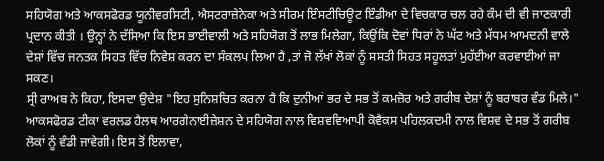ਸਹਿਯੋਗ ਅਤੇ ਆਕਸਫੋਰਡ ਯੂਨੀਵਰਸਿਟੀ, ਐਸਟਰਾਜ਼ੇਨੇਕਾ ਅਤੇ ਸੀਰਮ ਇੰਸਟੀਚਿਊਟ ਇੰਡੀਆ ਦੇ ਵਿਚਕਾਰ ਚਲ ਰਹੇ ਕੰਮ ਦੀ ਵੀ ਜਾਣਕਾਰੀ ਪ੍ਰਦਾਨ ਕੀਤੀ । ਉਨ੍ਹਾਂ ਨੇ ਦੱਸਿਆ ਕਿ ਇਸ ਭਾਈਵਾਲੀ ਅਤੇ ਸਹਿਯੋਗ ਤੋਂ ਲਾਭ ਮਿਲੇਗਾ, ਕਿਉਂਕਿ ਦੋਵਾਂ ਧਿਰਾਂ ਨੇ ਘੱਟ ਅਤੇ ਮੱਧਮ ਆਮਦਨੀ ਵਾਲੇ ਦੇਸ਼ਾਂ ਵਿੱਚ ਜਨਤਕ ਸਿਹਤ ਵਿੱਚ ਨਿਵੇਸ਼ ਕਰਨ ਦਾ ਸੰਕਲਪ ਲਿਆ ਹੈ ,ਤਾਂ ਜੋ ਲੱਖਾਂ ਲੋਕਾਂ ਨੂੰ ਸਸਤੀ ਸਿਹਤ ਸਹੂਲਤਾਂ ਮੁਹੱਈਆ ਕਰਵਾਈਆਂ ਜਾ ਸਕਣ।
ਸ੍ਰੀ ਰਾਅਬ ਨੇ ਕਿਹਾ, ਇਸਦਾ ਉਦੇਸ਼ "ਇਹ ਸੁਨਿਸ਼ਚਿਤ ਕਰਨਾ ਹੈ ਕਿ ਦੁਨੀਆਂ ਭਰ ਦੇ ਸਭ ਤੋਂ ਕਮਜ਼ੋਰ ਅਤੇ ਗਰੀਬ ਦੇਸ਼ਾਂ ਨੂੰ ਬਰਾਬਰ ਵੰਡ ਮਿਲੇ।" ਆਕਸਫੋਰਡ ਟੀਕਾ ਵਰਲਡ ਹੈਲਥ ਆਰਗੇਨਾਈਜ਼ੇਸ਼ਨ ਦੇ ਸਹਿਯੋਗ ਨਾਲ ਵਿਸ਼ਵਵਿਆਪੀ ਕੋਵੈਕਸ ਪਹਿਲਕਦਮੀ ਨਾਲ ਵਿਸ਼ਵ ਦੇ ਸਭ ਤੋਂ ਗਰੀਬ ਲੋਕਾਂ ਨੂੰ ਵੰਡੀ ਜਾਵੇਗੀ। ਇਸ ਤੋਂ ਇਲਾਵਾ,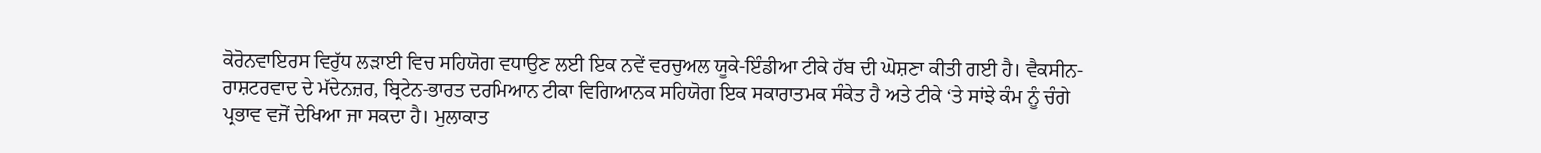ਕੋਰੋਨਵਾਇਰਸ ਵਿਰੁੱਧ ਲੜਾਈ ਵਿਚ ਸਹਿਯੋਗ ਵਧਾਉਣ ਲਈ ਇਕ ਨਵੇਂ ਵਰਚੁਅਲ ਯੂਕੇ-ਇੰਡੀਆ ਟੀਕੇ ਹੱਬ ਦੀ ਘੋਸ਼ਣਾ ਕੀਤੀ ਗਈ ਹੈ। ਵੈਕਸੀਨ-ਰਾਸ਼ਟਰਵਾਦ ਦੇ ਮੱਦੇਨਜ਼ਰ, ਬ੍ਰਿਟੇਨ-ਭਾਰਤ ਦਰਮਿਆਨ ਟੀਕਾ ਵਿਗਿਆਨਕ ਸਹਿਯੋਗ ਇਕ ਸਕਾਰਾਤਮਕ ਸੰਕੇਤ ਹੈ ਅਤੇ ਟੀਕੇ ‘ਤੇ ਸਾਂਝੇ ਕੰਮ ਨੂੰ ਚੰਗੇ ਪ੍ਰਭਾਵ ਵਜੋਂ ਦੇਖਿਆ ਜਾ ਸਕਦਾ ਹੈ। ਮੁਲਾਕਾਤ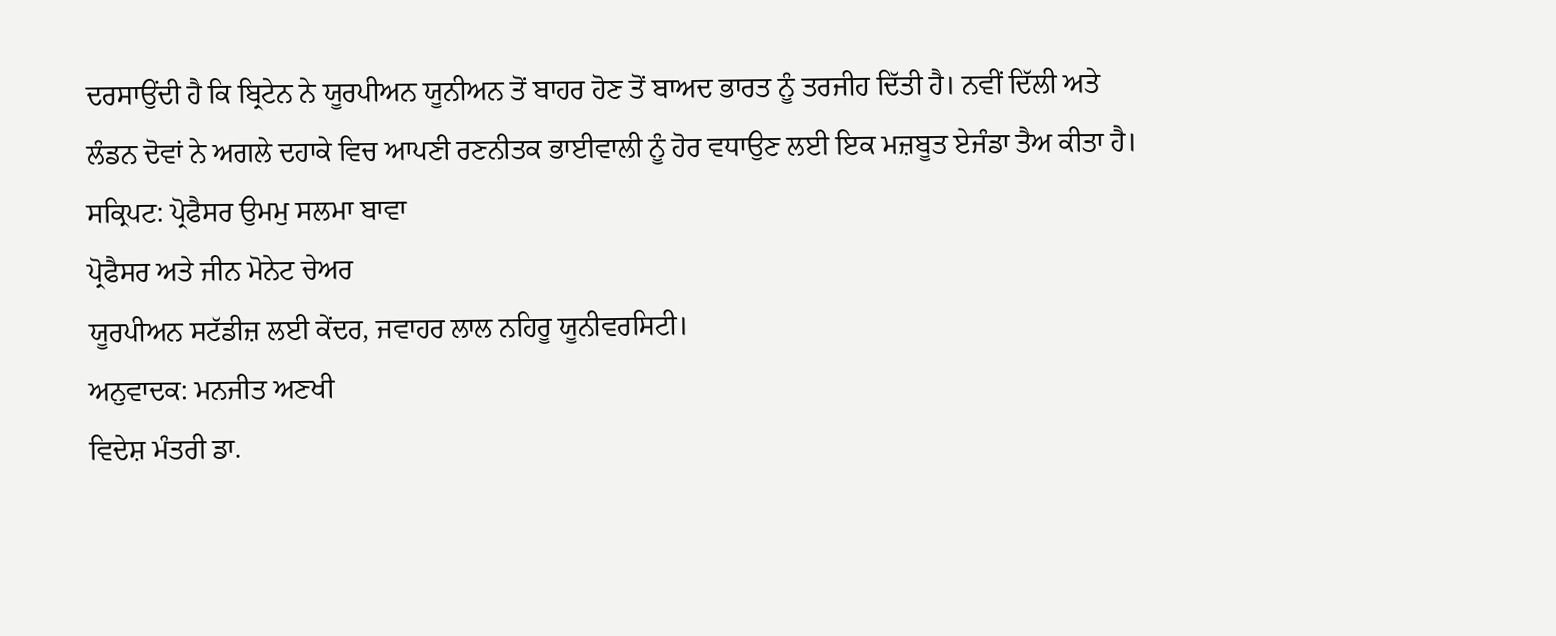ਦਰਸਾਉਂਦੀ ਹੈ ਕਿ ਬ੍ਰਿਟੇਨ ਨੇ ਯੂਰਪੀਅਨ ਯੂਨੀਅਨ ਤੋਂ ਬਾਹਰ ਹੋਣ ਤੋਂ ਬਾਅਦ ਭਾਰਤ ਨੂੰ ਤਰਜੀਹ ਦਿੱਤੀ ਹੈ। ਨਵੀਂ ਦਿੱਲੀ ਅਤੇ ਲੰਡਨ ਦੋਵਾਂ ਨੇ ਅਗਲੇ ਦਹਾਕੇ ਵਿਚ ਆਪਣੀ ਰਣਨੀਤਕ ਭਾਈਵਾਲੀ ਨੂੰ ਹੋਰ ਵਧਾਉਣ ਲਈ ਇਕ ਮਜ਼ਬੂਤ ਏਜੰਡਾ ਤੈਅ ਕੀਤਾ ਹੈ।
ਸਕ੍ਰਿਪਟ: ਪ੍ਰੋਫੈਸਰ ਉਮਮੁ ਸਲਮਾ ਬਾਵਾ
ਪ੍ਰੋਫੈਸਰ ਅਤੇ ਜੀਨ ਮੋਨੇਟ ਚੇਅਰ
ਯੂਰਪੀਅਨ ਸਟੱਡੀਜ਼ ਲਈ ਕੇਂਦਰ, ਜਵਾਹਰ ਲਾਲ ਨਹਿਰੂ ਯੂਨੀਵਰਸਿਟੀ।
ਅਨੁਵਾਦਕ: ਮਨਜੀਤ ਅਣਖੀ
ਵਿਦੇਸ਼ ਮੰਤਰੀ ਡਾ.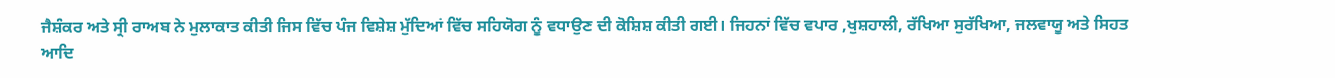ਜੈਸ਼ੰਕਰ ਅਤੇ ਸ੍ਰੀ ਰਾਅਬ ਨੇ ਮੁਲਾਕਾਤ ਕੀਤੀ ਜਿਸ ਵਿੱਚ ਪੰਜ ਵਿਸ਼ੇਸ਼ ਮੁੱਦਿਆਂ ਵਿੱਚ ਸਹਿਯੋਗ ਨੂੰ ਵਧਾਉਣ ਦੀ ਕੋਸ਼ਿਸ਼ ਕੀਤੀ ਗਈ। ਜਿਹਨਾਂ ਵਿੱਚ ਵਪਾਰ ,ਖੁਸ਼ਹਾਲੀ, ਰੱਖਿਆ ਸੁਰੱਖਿਆ, ਜਲਵਾਯੂ ਅਤੇ ਸਿਹਤ ਆਦਿ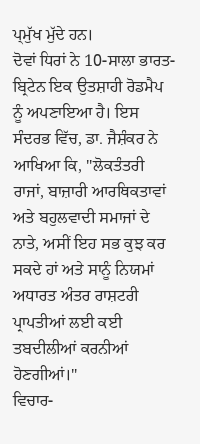ਪ੍ਮੁੱਖ ਮੁੱਦੇ ਹਨ।
ਦੋਵਾਂ ਧਿਰਾਂ ਨੇ 10-ਸਾਲਾ ਭਾਰਤ-ਬ੍ਰਿਟੇਨ ਇਕ ਉਤਸ਼ਾਹੀ ਰੋਡਮੈਪ ਨੂੰ ਅਪਣਾਇਆ ਹੈ। ਇਸ ਸੰਦਰਭ ਵਿੱਚ, ਡਾ. ਜੈਸ਼ੰਕਰ ਨੇ ਆਖਿਆ ਕਿ, "ਲੋਕਤੰਤਰੀ ਰਾਜਾਂ, ਬਾਜ਼ਾਰੀ ਆਰਥਿਕਤਾਵਾਂ ਅਤੇ ਬਹੁਲਵਾਦੀ ਸਮਾਜਾਂ ਦੇ ਨਾਤੇ, ਅਸੀਂ ਇਹ ਸਭ ਕੁਝ ਕਰ ਸਕਦੇ ਹਾਂ ਅਤੇ ਸਾਨੂੰ ਨਿਯਮਾਂ ਅਧਾਰਤ ਅੰਤਰ ਰਾਸ਼ਟਰੀ ਪ੍ਰਾਪਤੀਆਂ ਲਈ ਕਈ ਤਬਦੀਲੀਆਂ ਕਰਨੀਆਂ ਹੋਣਗੀਆਂ।"
ਵਿਚਾਰ-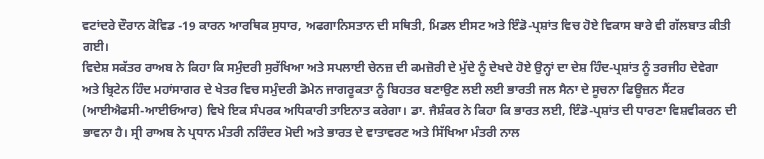ਵਟਾਂਦਰੇ ਦੌਰਾਨ ਕੋਵਿਡ -19 ਕਾਰਨ ਆਰਥਿਕ ਸੁਧਾਰ, ਅਫਗਾਨਿਸਤਾਨ ਦੀ ਸਥਿਤੀ, ਮਿਡਲ ਈਸਟ ਅਤੇ ਇੰਡੋ-ਪ੍ਰਸ਼ਾਂਤ ਵਿਚ ਹੋਏ ਵਿਕਾਸ ਬਾਰੇ ਵੀ ਗੱਲਬਾਤ ਕੀਤੀ ਗਈ।
ਵਿਦੇਸ਼ ਸਕੱਤਰ ਰਾਅਬ ਨੇ ਕਿਹਾ ਕਿ ਸਮੁੰਦਰੀ ਸੁਰੱਖਿਆ ਅਤੇ ਸਪਲਾਈ ਚੇਨਜ਼ ਦੀ ਕਮਜ਼ੋਰੀ ਦੇ ਮੁੱਦੇ ਨੂੰ ਦੇਖਦੇ ਹੋਏ ਉਨ੍ਹਾਂ ਦਾ ਦੇਸ਼ ਹਿੰਦ-ਪ੍ਰਸ਼ਾਂਤ ਨੂੰ ਤਰਜੀਹ ਦੇਵੇਗਾ ਅਤੇ ਬ੍ਰਿਟੇਨ ਹਿੰਦ ਮਹਾਂਸਾਗਰ ਦੇ ਖੇਤਰ ਵਿਚ ਸਮੁੰਦਰੀ ਡੋਮੇਨ ਜਾਗਰੂਕਤਾ ਨੂੰ ਬਿਹਤਰ ਬਣਾਉਣ ਲਈ ਲਈ ਭਾਰਤੀ ਜਲ ਸੈਨਾ ਦੇ ਸੂਚਨਾ ਫਿਊਜ਼ਨ ਸੈਂਟਰ (ਆਈਐਫਸੀ-ਆਈਓਆਰ) ਵਿਖੇ ਇਕ ਸੰਪਰਕ ਅਧਿਕਾਰੀ ਤਾਇਨਾਤ ਕਰੇਗਾ। ਡਾ. ਜੈਸ਼ੰਕਰ ਨੇ ਕਿਹਾ ਕਿ ਭਾਰਤ ਲਈ, ਇੰਡੋ-ਪ੍ਰਸ਼ਾਂਤ ਦੀ ਧਾਰਣਾ ਵਿਸ਼ਵੀਕਰਨ ਦੀ ਭਾਵਨਾ ਹੈ। ਸ੍ਰੀ ਰਾਅਬ ਨੇ ਪ੍ਰਧਾਨ ਮੰਤਰੀ ਨਰਿੰਦਰ ਮੋਦੀ ਅਤੇ ਭਾਰਤ ਦੇ ਵਾਤਾਵਰਣ ਅਤੇ ਸਿੱਖਿਆ ਮੰਤਰੀ ਨਾਲ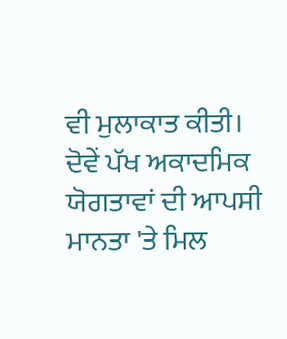ਵੀ ਮੁਲਾਕਾਤ ਕੀਤੀ। ਦੋਵੇਂ ਪੱਖ ਅਕਾਦਮਿਕ ਯੋਗਤਾਵਾਂ ਦੀ ਆਪਸੀ ਮਾਨਤਾ 'ਤੇ ਮਿਲ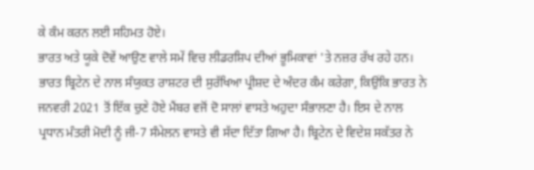ਕੇ ਕੰਮ ਕਰਨ ਲਈ ਸਹਿਮਤ ਹੋਏ।
ਭਾਰਤ ਅਤੇ ਯੂਕੇ ਦੋਵੇਂ ਆਉਣ ਵਾਲੇ ਸਮੇਂ ਵਿਚ ਲੀਡਰਸ਼ਿਪ ਦੀਆਂ ਭੂਮਿਕਾਵਾਂ 'ਤੇ ਨਜ਼ਰ ਰੱਖ ਰਹੇ ਹਨ। ਭਾਰਤ ਬ੍ਰਿਟੇਨ ਦੇ ਨਾਲ ਸੰਯੁਕਤ ਰਾਸ਼ਟਰ ਦੀ ਸੁਰੱਖਿਆ ਪ੍ਰੀਸ਼ਦ ਦੇ ਅੰਦਰ ਕੰਮ ਕਰੇਗਾ, ਕਿਉਂਕਿ ਭਾਰਤ ਨੇ ਜਨਵਰੀ 2021 ਤੋਂ ਇੱਕ ਚੁਣੇ ਹੋਏ ਮੈਂਬਰ ਵਜੋਂ ਦੋ ਸਾਲਾਂ ਵਾਸਤੇ ਅਹੁਦਾ ਸੰਭਾਲਣਾ ਹੈ। ਇਸ ਦੇ ਨਾਲ ਪ੍ਰਧਾਨ ਮੰਤਰੀ ਮੋਦੀ ਨੂੰ ਜੀ-7 ਸੰਮੇਲਨ ਵਾਸਤੇ ਵੀ ਸੱਦਾ ਦਿੱਤਾ ਗਿਆ ਹੈ। ਬ੍ਰਿਟੇਨ ਦੇ ਵਿਦੇਸ਼ ਸਕੱਤਰ ਨੇ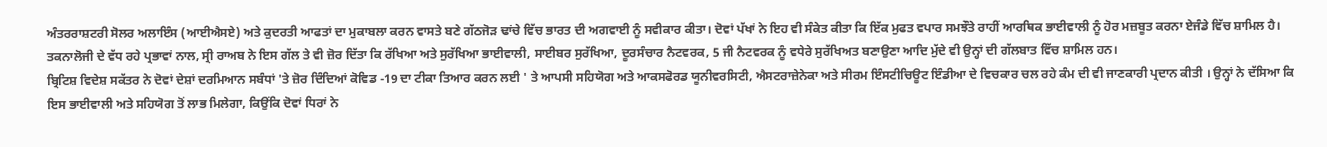ਅੰਤਰਰਾਸ਼ਟਰੀ ਸੋਲਰ ਅਲਾਇੰਸ (ਆਈਐਸਏ) ਅਤੇ ਕੁਦਰਤੀ ਆਫਤਾਂ ਦਾ ਮੁਕਾਬਲਾ ਕਰਨ ਵਾਸਤੇ ਬਣੇ ਗੱਠਜੋੜ ਢਾਂਚੇ ਵਿੱਚ ਭਾਰਤ ਦੀ ਅਗਵਾਈ ਨੂੰ ਸਵੀਕਾਰ ਕੀਤਾ। ਦੋਵਾਂ ਪੱਖਾਂ ਨੇ ਇਹ ਵੀ ਸੰਕੇਤ ਕੀਤਾ ਕਿ ਇੱਕ ਮੁਫਤ ਵਪਾਰ ਸਮਝੌਤੇ ਰਾਹੀਂ ਆਰਥਿਕ ਭਾਈਵਾਲੀ ਨੂੰ ਹੋਰ ਮਜ਼ਬੂਤ ਕਰਨਾ ਏਜੰਡੇ ਵਿੱਚ ਸ਼ਾਮਿਲ ਹੈ। ਤਕਨਾਲੋਜੀ ਦੇ ਵੱਧ ਰਹੇ ਪ੍ਰਭਾਵਾਂ ਨਾਲ, ਸ੍ਰੀ ਰਾਅਬ ਨੇ ਇਸ ਗੱਲ ਤੇ ਵੀ ਜ਼ੋਰ ਦਿੱਤਾ ਕਿ ਰੱਖਿਆ ਅਤੇ ਸੁਰੱਖਿਆ ਭਾਈਵਾਲੀ, ਸਾਈਬਰ ਸੁਰੱਖਿਆ, ਦੂਰਸੰਚਾਰ ਨੈਟਵਰਕ, 5 ਜੀ ਨੈਟਵਰਕ ਨੂੰ ਵਧੇਰੇ ਸੁਰੱਖਿਅਤ ਬਣਾਉਣਾ ਆਦਿ ਮੁੱਦੇ ਵੀ ਉਨ੍ਹਾਂ ਦੀ ਗੱਲਬਾਤ ਵਿੱਚ ਸ਼ਾਮਿਲ ਹਨ।
ਬ੍ਰਿਟਿਸ਼ ਵਿਦੇਸ਼ ਸਕੱਤਰ ਨੇ ਦੋਵਾਂ ਦੇਸ਼ਾਂ ਦਰਮਿਆਨ ਸਬੰਧਾਂ 'ਤੇ ਜ਼ੋਰ ਦਿੰਦਿਆਂ ਕੋਵਿਡ -19 ਦਾ ਟੀਕਾ ਤਿਆਰ ਕਰਨ ਲਈ ' ਤੇ ਆਪਸੀ ਸਹਿਯੋਗ ਅਤੇ ਆਕਸਫੋਰਡ ਯੂਨੀਵਰਸਿਟੀ, ਐਸਟਰਾਜ਼ੇਨੇਕਾ ਅਤੇ ਸੀਰਮ ਇੰਸਟੀਚਿਊਟ ਇੰਡੀਆ ਦੇ ਵਿਚਕਾਰ ਚਲ ਰਹੇ ਕੰਮ ਦੀ ਵੀ ਜਾਣਕਾਰੀ ਪ੍ਰਦਾਨ ਕੀਤੀ । ਉਨ੍ਹਾਂ ਨੇ ਦੱਸਿਆ ਕਿ ਇਸ ਭਾਈਵਾਲੀ ਅਤੇ ਸਹਿਯੋਗ ਤੋਂ ਲਾਭ ਮਿਲੇਗਾ, ਕਿਉਂਕਿ ਦੋਵਾਂ ਧਿਰਾਂ ਨੇ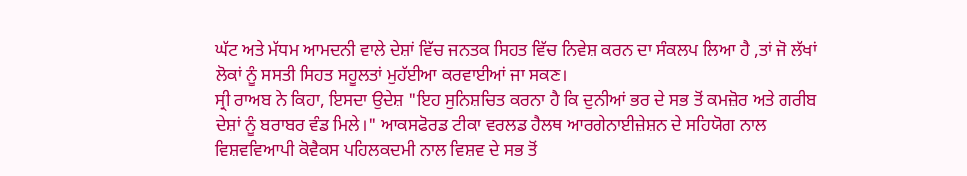ਘੱਟ ਅਤੇ ਮੱਧਮ ਆਮਦਨੀ ਵਾਲੇ ਦੇਸ਼ਾਂ ਵਿੱਚ ਜਨਤਕ ਸਿਹਤ ਵਿੱਚ ਨਿਵੇਸ਼ ਕਰਨ ਦਾ ਸੰਕਲਪ ਲਿਆ ਹੈ ,ਤਾਂ ਜੋ ਲੱਖਾਂ ਲੋਕਾਂ ਨੂੰ ਸਸਤੀ ਸਿਹਤ ਸਹੂਲਤਾਂ ਮੁਹੱਈਆ ਕਰਵਾਈਆਂ ਜਾ ਸਕਣ।
ਸ੍ਰੀ ਰਾਅਬ ਨੇ ਕਿਹਾ, ਇਸਦਾ ਉਦੇਸ਼ "ਇਹ ਸੁਨਿਸ਼ਚਿਤ ਕਰਨਾ ਹੈ ਕਿ ਦੁਨੀਆਂ ਭਰ ਦੇ ਸਭ ਤੋਂ ਕਮਜ਼ੋਰ ਅਤੇ ਗਰੀਬ ਦੇਸ਼ਾਂ ਨੂੰ ਬਰਾਬਰ ਵੰਡ ਮਿਲੇ।" ਆਕਸਫੋਰਡ ਟੀਕਾ ਵਰਲਡ ਹੈਲਥ ਆਰਗੇਨਾਈਜ਼ੇਸ਼ਨ ਦੇ ਸਹਿਯੋਗ ਨਾਲ ਵਿਸ਼ਵਵਿਆਪੀ ਕੋਵੈਕਸ ਪਹਿਲਕਦਮੀ ਨਾਲ ਵਿਸ਼ਵ ਦੇ ਸਭ ਤੋਂ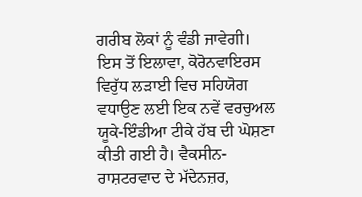ਗਰੀਬ ਲੋਕਾਂ ਨੂੰ ਵੰਡੀ ਜਾਵੇਗੀ। ਇਸ ਤੋਂ ਇਲਾਵਾ, ਕੋਰੋਨਵਾਇਰਸ ਵਿਰੁੱਧ ਲੜਾਈ ਵਿਚ ਸਹਿਯੋਗ ਵਧਾਉਣ ਲਈ ਇਕ ਨਵੇਂ ਵਰਚੁਅਲ ਯੂਕੇ-ਇੰਡੀਆ ਟੀਕੇ ਹੱਬ ਦੀ ਘੋਸ਼ਣਾ ਕੀਤੀ ਗਈ ਹੈ। ਵੈਕਸੀਨ-ਰਾਸ਼ਟਰਵਾਦ ਦੇ ਮੱਦੇਨਜ਼ਰ,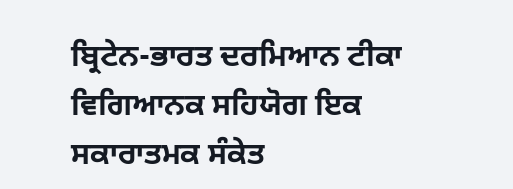ਬ੍ਰਿਟੇਨ-ਭਾਰਤ ਦਰਮਿਆਨ ਟੀਕਾ ਵਿਗਿਆਨਕ ਸਹਿਯੋਗ ਇਕ ਸਕਾਰਾਤਮਕ ਸੰਕੇਤ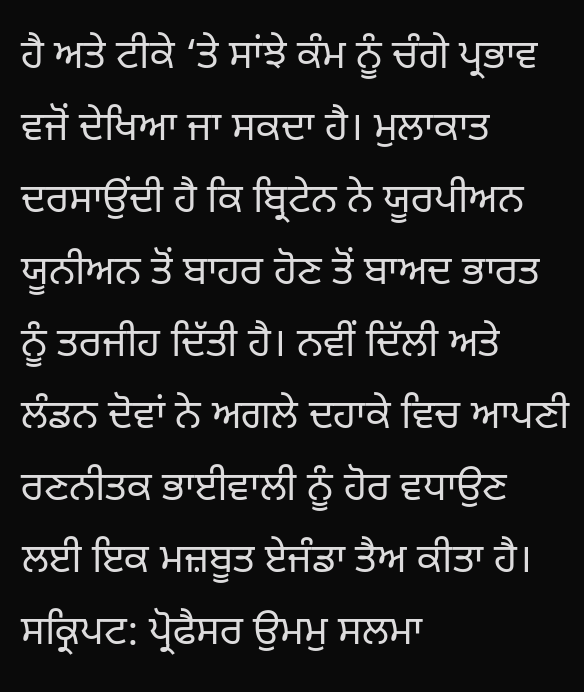ਹੈ ਅਤੇ ਟੀਕੇ ‘ਤੇ ਸਾਂਝੇ ਕੰਮ ਨੂੰ ਚੰਗੇ ਪ੍ਰਭਾਵ ਵਜੋਂ ਦੇਖਿਆ ਜਾ ਸਕਦਾ ਹੈ। ਮੁਲਾਕਾਤ ਦਰਸਾਉਂਦੀ ਹੈ ਕਿ ਬ੍ਰਿਟੇਨ ਨੇ ਯੂਰਪੀਅਨ ਯੂਨੀਅਨ ਤੋਂ ਬਾਹਰ ਹੋਣ ਤੋਂ ਬਾਅਦ ਭਾਰਤ ਨੂੰ ਤਰਜੀਹ ਦਿੱਤੀ ਹੈ। ਨਵੀਂ ਦਿੱਲੀ ਅਤੇ ਲੰਡਨ ਦੋਵਾਂ ਨੇ ਅਗਲੇ ਦਹਾਕੇ ਵਿਚ ਆਪਣੀ ਰਣਨੀਤਕ ਭਾਈਵਾਲੀ ਨੂੰ ਹੋਰ ਵਧਾਉਣ ਲਈ ਇਕ ਮਜ਼ਬੂਤ ਏਜੰਡਾ ਤੈਅ ਕੀਤਾ ਹੈ।
ਸਕ੍ਰਿਪਟ: ਪ੍ਰੋਫੈਸਰ ਉਮਮੁ ਸਲਮਾ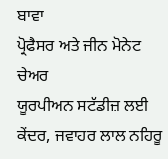ਬਾਵਾ
ਪ੍ਰੋਫੈਸਰ ਅਤੇ ਜੀਨ ਮੋਨੇਟ ਚੇਅਰ
ਯੂਰਪੀਅਨ ਸਟੱਡੀਜ਼ ਲਈ ਕੇਂਦਰ, ਜਵਾਹਰ ਲਾਲ ਨਹਿਰੂ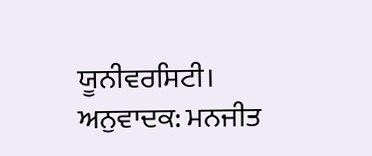ਯੂਨੀਵਰਸਿਟੀ।
ਅਨੁਵਾਦਕ: ਮਨਜੀਤ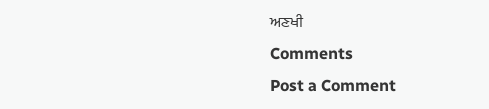ਅਣਖੀ
Comments
Post a Comment